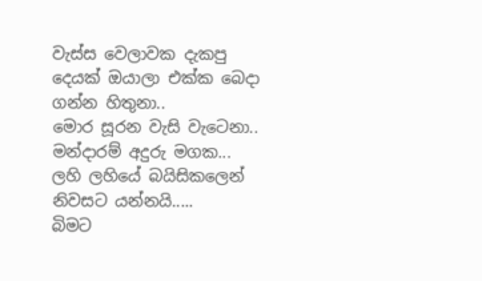වැස්ස වෙලාවක දැකපු දෙයක් ඔයාලා එක්ක බෙදා ගන්න හිතුනා..
මොර සූරන වැසි වැටෙනා..
මන්දාරම් අදුරු මගක...
ලහි ලහියේ බයිසිකලෙන්
නිවසට යන්නයි.....
බිමට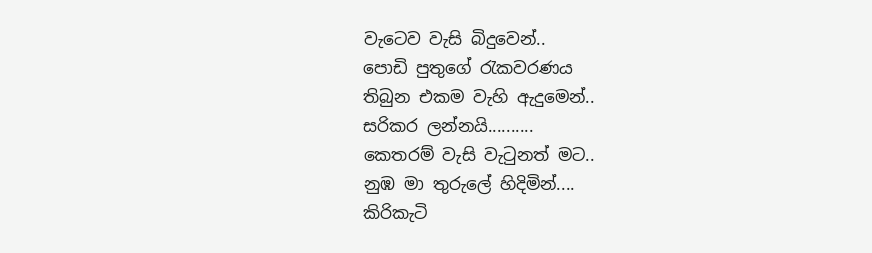වැටෙව වැසි බිදුවෙන්..
පොඩි පුතුගේ රැකවරණය
තිබුන එකම වැහි ඇදුමෙන්..
සරිකර ලන්නයි..........
කෙතරම් වැසි වැටුනත් මට..
නුඹ මා තුරුලේ හිදිමින්....
කිරිකැටි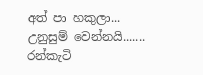අත් පා හකුලා...
උනුසුම් වෙන්නයි.......
රන්කැටි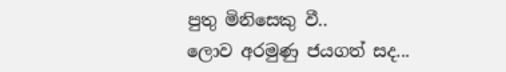පුතු මිනිසෙකු වී..
ලොව අරමුණු ජයගත් සද...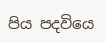පිය පදවියෙ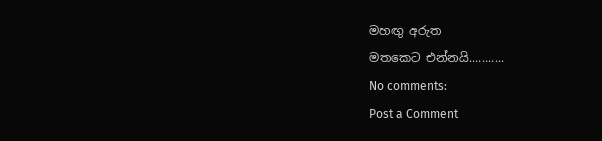මහඟු අරුත
මතකෙට එන්නයි...........
No comments:
Post a Comment